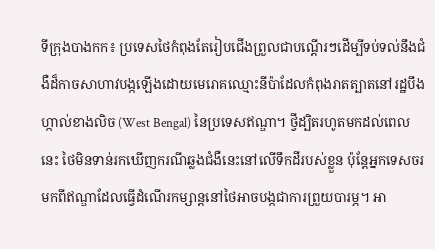ទីក្រុងបាងកក៖ ប្រទេសថៃកំពុងតែរៀបជើងព្រួលជាបណ្ដើរៗដើម្បីទប់ទល់នឹងជំងឺដ៏កាចសាហាវបង្កឡើងដោយមេរោគឈ្មោះនីប៉ាដែលកំពុងរាតត្បាតនៅរដ្ឋបឹងហ្កាល់ខាងលិច (West Bengal) នៃប្រទេសឥណ្ឌា។ ថ្វីដ្បិតរហូតមកដល់ពេលនេះ ថៃមិនទាន់រកឃើញករណីឆ្លងជំងឺនេះនៅលើទឹកដីរបស់ខ្លួន ប៉ុន្តែអ្នកទេសចរមកពីឥណ្ឌាដែលធ្វើដំណើរកម្សាន្តនៅថៃអាចបង្កជាការព្រួយបារម្ភ។ អា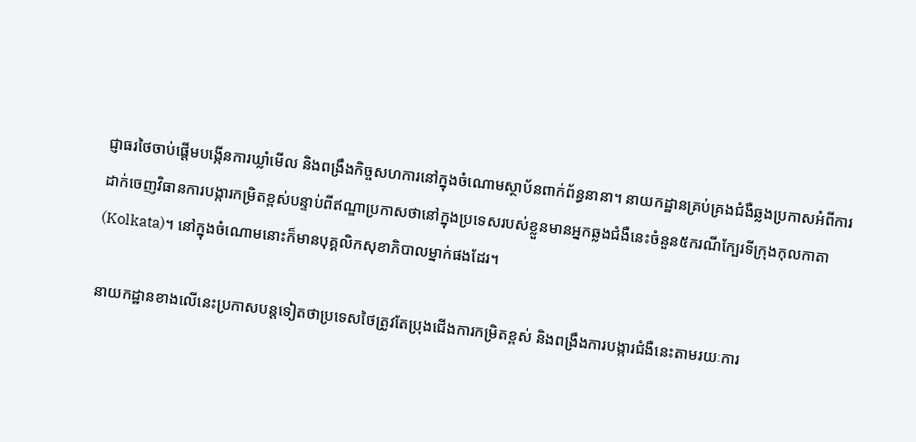ជ្ញាធរថៃចាប់ផ្ដើមបង្កើនការឃ្លាំមើល និងពង្រឹងកិច្ចសហការនៅក្នុងចំណោមស្ថាប័នពាក់ព័ន្ធនានា។ នាយកដ្ឋានគ្រប់គ្រងជំងឺឆ្លងប្រកាសអំពីការដាក់ចេញវិធានការបង្ការកម្រិតខ្ពស់បន្ទាប់ពីឥណ្ឌាប្រកាសថានៅក្នុងប្រទេសរបស់ខ្លួនមានអ្នកឆ្លងជំងឺនេះចំនួន៥ករណីក្បែរទីក្រុងកុលកាតា (Kolkata)។ នៅក្នុងចំណោមនោះក៏មានបុគ្គលិកសុខាភិបាលម្នាក់ផងដែរ។

នាយកដ្ឋានខាងលើនេះប្រកាសបន្តទៀតថាប្រទេសថៃត្រូវតែប្រុងជើងការកម្រិតខ្ពស់ និងពង្រឹងការបង្ការជំងឺនេះតាមរយៈការ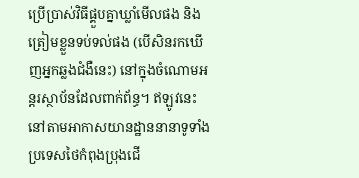ប្រើប្រាស់វិធីផ្គួបគ្នាឃ្លាំមើលផង និងត្រៀមខ្លួនទប់ទល់ផង (បើសិនរកឃើញអ្នកឆ្លងជំងឺនេះ) នៅក្នុងចំណោមអន្តរស្ថាប័នដែលពាក់ព័ន្ធ។ ឥឡូវនេះ នៅតាមអាកាសយានដ្ឋាននានាទូទាំងប្រទេសថៃកំពុងប្រុងជើ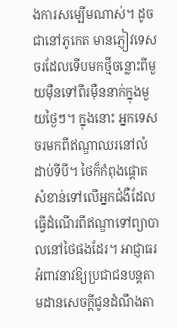ងការសម្បើមណាស់។ ដូចជានៅភូកេត មានភ្ញៀវទេសចរដែលទើបមកថ្មីចន្លោះពីមួយម៉ឺនទៅពីរម៉ឺននាក់ក្នុងមួយថ្ងៃៗ។ ក្នុងនោះ អ្នកទេសចរមកពីឥណ្ឌាឈរនៅលំដាប់ទីបី។ ថៃក៏កំពុងផ្ដោតសំខាន់ទៅលើអ្នកជំងឺដែលធ្វើដំណើរពីឥណ្ឌាទៅព្យាបាលនៅថៃផងដែរ។ អាជ្ញាធរអំពាវនាវឱ្យប្រជាជនបន្តតាមដានសេចក្ដីជូនដំណឹងតា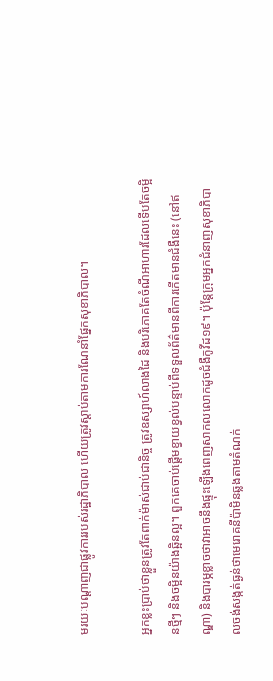មរយៈបណ្ដាញជាផ្លូវការរបស់រដ្ឋាភិបាល ហើយត្រូវស្ដាប់តាមការណែនាំផ្នែកសុខាភិបាល។

អ្នកខ្លះប្រាប់ថាខ្លួនត្រូវតែពាក់ម៉ាស់ជាប់ជានិច្ច ត្រូវឧស្សាហ៍លាងដៃ និងបរិភោគតែចំណីអាហារដែលទើបតែចម្អិនថ្មីៗ និងចម្អិនយ៉ាងឆ្អិនល្អ។ ពួកគេចាប់ផ្ដើមខ្វាយខ្វល់បន្ទាប់ពីទទួលព័ត៌មានពីការកើតមានជំងឺនេះ (នៅឥណ្ឌា) និងបារម្ភខ្លាចថាវាអាចនឹងផ្ទុះឡើងពេញសាកលលោកដូចជំងឺកូវីដ១៩។ ប៉ុន្តែក្រុមអ្នកជំនាញសុខាភិបាលចង់សង្កត់ធ្ងន់ថាមេរោគនីប៉ាមិនឆ្លងតាមតំណក់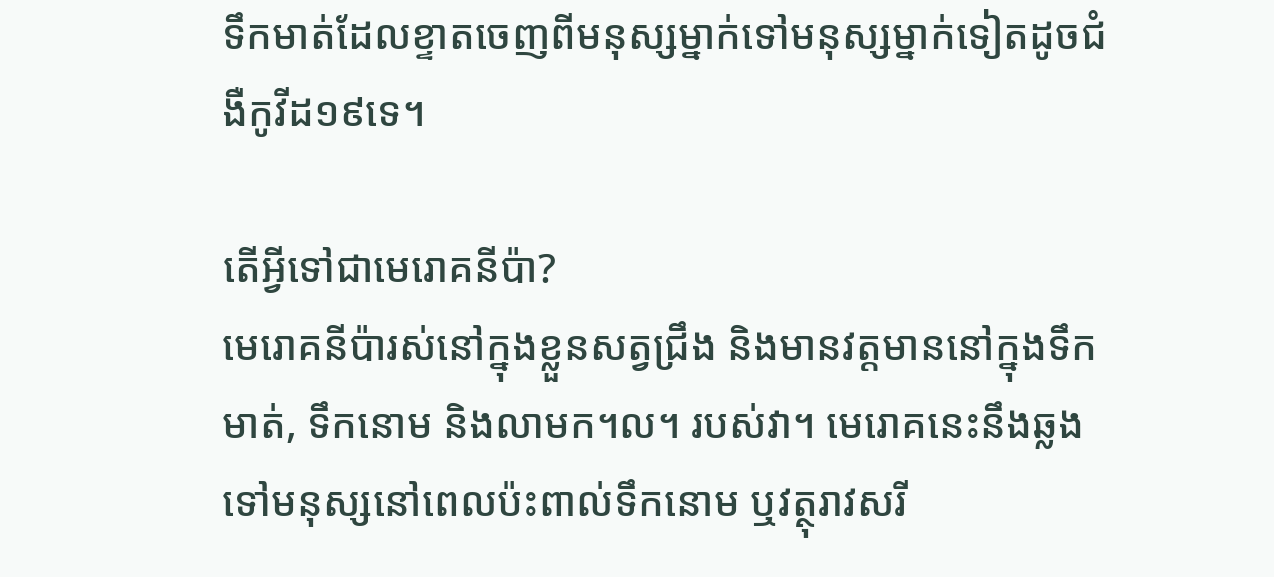ទឹកមាត់ដែលខ្ទាតចេញពីមនុស្សម្នាក់ទៅមនុស្សម្នាក់ទៀតដូចជំងឺកូវីដ១៩ទេ។

តើអ្វីទៅជាមេរោគនីប៉ា?
មេរោគនីប៉ារស់នៅក្នុងខ្លួនសត្វជ្រឹង និងមានវត្តមាននៅក្នុងទឹកមាត់, ទឹកនោម និងលាមក។ល។ របស់វា។ មេរោគនេះនឹងឆ្លងទៅមនុស្សនៅពេលប៉ះពាល់ទឹកនោម ឬវត្ថុរាវសរី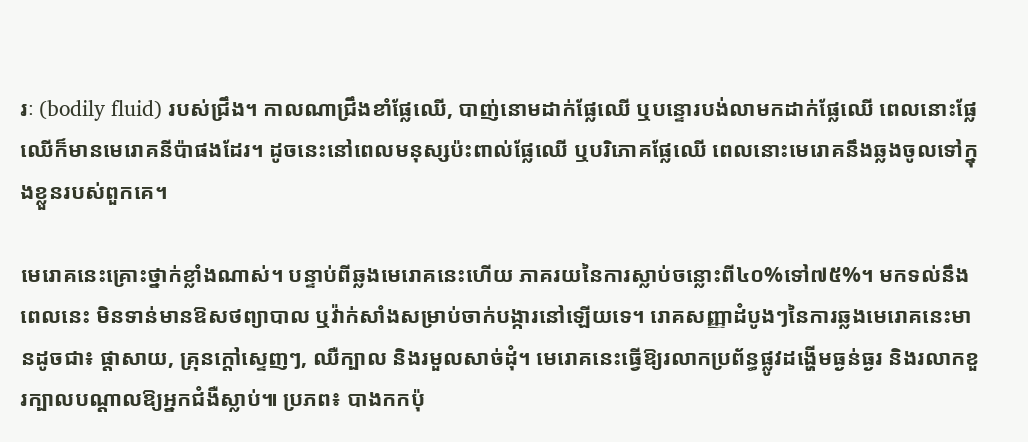រៈ (bodily fluid) របស់ជ្រឹង។ កាលណាជ្រឹងខាំផ្លែឈើ, បាញ់នោមដាក់ផ្លែឈើ ឬបន្ទោរបង់លាមកដាក់ផ្លែឈើ ពេលនោះផ្លែឈើក៏មានមេរោគនីប៉ាផងដែរ។ ដូចនេះនៅពេលមនុស្សប៉ះពាល់ផ្លែឈើ ឬបរិភោគផ្លែឈើ ពេលនោះមេរោគនឹងឆ្លងចូលទៅក្នុងខ្លួនរបស់ពួកគេ។

មេរោគនេះគ្រោះថ្នាក់ខ្លាំងណាស់។ បន្ទាប់ពីឆ្លងមេរោគនេះហើយ ភាគរយនៃការស្លាប់ចន្លោះពី៤០%ទៅ៧៥%។ មកទល់នឹងពេលនេះ មិនទាន់មានឱសថព្យាបាល ឬវ៉ាក់សាំងសម្រាប់ចាក់បង្ការនៅឡើយទេ។ រោគសញ្ញាដំបូងៗនៃការឆ្លងមេរោគនេះមានដូចជា៖ ផ្ដាសាយ, គ្រុនក្ដៅស្ទេញៗ, ឈឺក្បាល និងរមួលសាច់ដុំ។ មេរោគនេះធ្វើឱ្យរលាកប្រព័ន្ធផ្លូវដង្ហើមធ្ងន់ធ្ងរ និងរលាកខួរក្បាលបណ្ដាលឱ្យអ្នកជំងឺស្លាប់៕ ប្រភព៖ បាងកកប៉ុ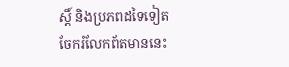ស្តិ៍ និងប្រភពដទៃទៀត
ចែករំលែកព័តមាននេះ